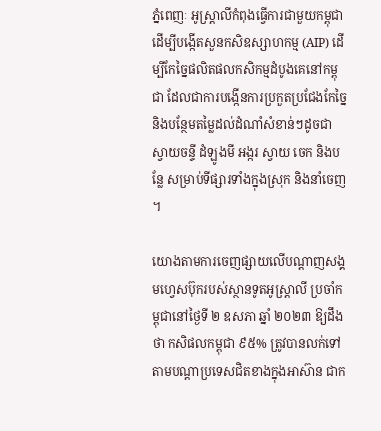ភ្នំពេញៈ អូស្ត្រាលីកំពុងធ្វើការជាមួយកម្ពុជា ដើម្បីបង្កើតសួនកសិឧស្សាហកម្ម (AIP) ដើម្បីកែច្នៃផលិតផលកសិកម្មដំបូងគេនៅកម្ពុជា ដែលជាការបង្កើនការប្រកួតប្រជែងកែច្នៃ និងបន្ថែមតម្លៃដល់ដំណាំសំខាន់ៗដូចជា ស្វាយចន្ទី ដំឡូងមី អង្ករ ស្វាយ ចេក និងបន្លែ សម្រាប់ទីផ្សារទាំងក្នុងស្រុក និងនាំចេញ។

យោងតាមការចេញផ្សាយលើបណ្តាញសង្គមហ្វេសប៊ុករបស់ស្ថានទូតអូស្ត្រាលី ប្រចាំកម្ពុជានៅថ្ងៃទី ២ ឧសភា ឆ្នាំ ២០២៣ ឱ្យដឹងថា កសិផលកម្ពុជា ៩៥% ត្រូវបានលក់ទៅតាមបណ្តាប្រទេសជិតខាងក្នុងអាស៊ាន ជាក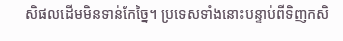សិផលដើមមិនទាន់កែច្នៃ។ ប្រទេសទាំងនោះបន្ទាប់ពីទិញកសិ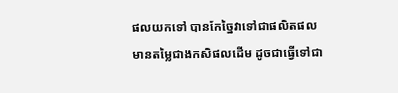ផលយកទៅ បានកែច្នៃវាទៅជាផលិតផល មានតម្លៃជាងកសិផលដើម ដូចជាធ្វើទៅជា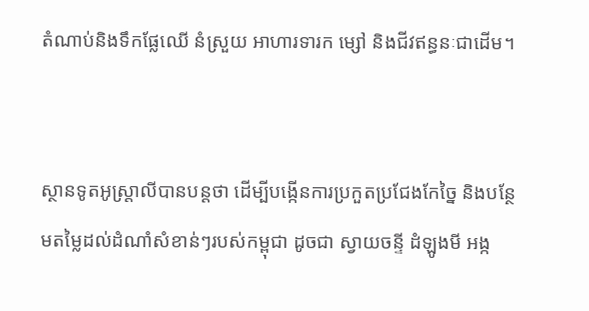តំណាប់និងទឹកផ្លែឈើ នំស្រួយ អាហារទារក ម្សៅ និងជីវឥន្ធនៈជាដើម។


ស្ថានទូតអូស្ត្រាលីបានបន្តថា ដើម្បីបង្កើនការប្រកួតប្រជែងកែច្នៃ និងបន្ថែមតម្លៃដល់ដំណាំសំខាន់ៗរបស់កម្ពុជា ដូចជា ស្វាយចន្ទី ដំឡូងមី អង្ក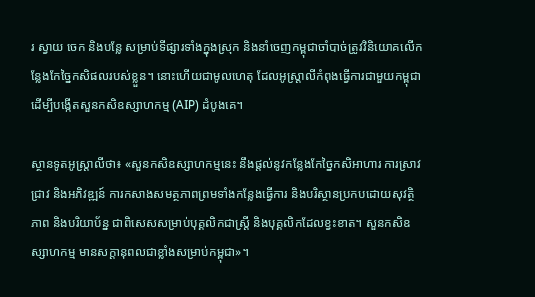រ ស្វាយ ចេក និងបន្លែ សម្រាប់ទីផ្សារទាំងក្នុងស្រុក និងនាំចេញកម្ពុជាចាំបាច់ត្រូវវិនិយោគលើកន្លែងកែច្នៃកសិផលរបស់ខ្លួន។ នោះហើយជាមូលហេតុ ដែលអូស្ត្រាលីកំពុងធ្វើការជាមួយកម្ពុជា ដើម្បីបង្កើតសួនកសិឧស្សាហកម្ម (AIP) ដំបូងគេ។

ស្ថានទូតអូស្ត្រាលីថា៖ «សួនកសិឧស្សាហកម្មនេះ នឹងផ្តល់នូវកន្លែងកែច្នៃកសិអាហារ ការស្រាវជ្រាវ និងអភិវឌ្ឍន៍ ការកសាងសមត្ថភាពព្រមទាំងកន្លែងធ្វើការ និងបរិស្ថានប្រកបដោយសុវត្ថិភាព និងបរិយាប័ន្ន ជាពិសេសសម្រាប់បុគ្គលិកជាស្ត្រី និងបុគ្គលិកដែលខ្វះខាត។ សួនកសិឧស្សាហកម្ម មានសក្តានុពលជាខ្លាំងសម្រាប់កម្ពុជា»។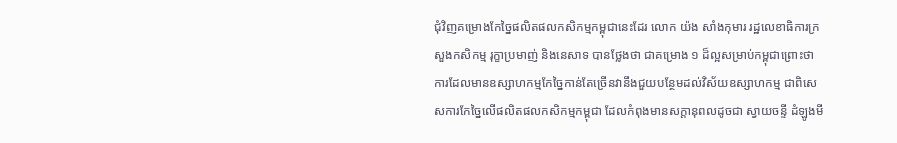ជុំវិញគម្រោងកែច្នៃផលិតផលកសិកម្មកម្ពុជានេះដែរ លោក យ៉ង សាំងកុមារ រដ្ឋលេខាធិការក្រសួងកសិកម្ម រុក្ខាប្រមាញ់ និងនេសាទ បានថ្លែងថា ជាគម្រោង ១ ដ៏ល្អសម្រាប់កម្ពុជាព្រោះថា ការដែលមានឧស្សាហកម្មកែច្នៃកាន់តែច្រើនវានឹងជួយបន្ថែមដល់វិស័យឧស្សាហកម្ម ជាពិសេសការកែច្នៃលើផលិតផលកសិកម្មកម្ពុជា ដែលកំពុងមានសក្តានុពលដូចជា ស្វាយចន្ទី ដំឡូងមី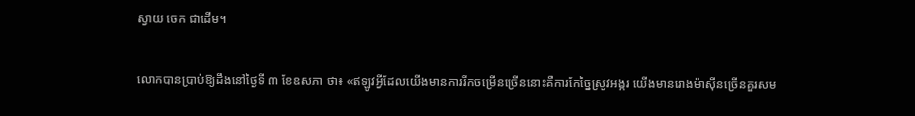ស្វាយ ចេក ជាដើម។

លោកបានប្រាប់ឱ្យដឹងនៅថ្ងៃទី ៣ ខែឧសភា ថា៖ «ឥឡូវអ្វីដែលយើងមានការរីកចម្រើនច្រើននោះគឺការកែច្នៃស្រូវអង្ករ យើងមានរោងម៉ាស៊ីនច្រើនគួរសម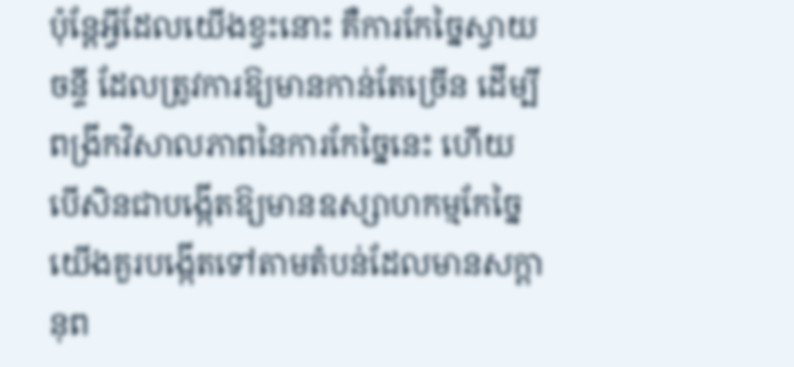ប៉ុន្តែអ្វីដែលយើងខ្វះនោះ គឺការកែច្នៃស្វាយចន្ទី ដែលត្រូវការឱ្យមានកាន់តែច្រើន ដើម្បីពង្រីកវិសាលភាពនៃការកែច្នៃនេះ ហើយបើសិនជាបង្កើតឱ្យមានឧស្សាហកម្មកែច្នៃ យើងគួរបង្កើតទៅតាមតំបន់ដែលមានសក្តានុព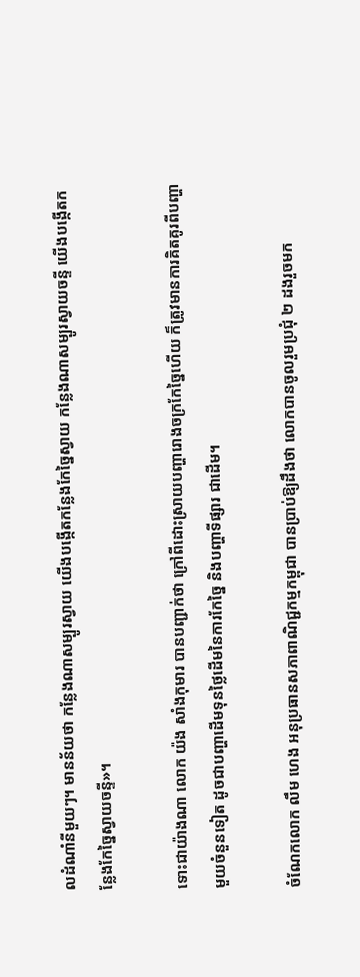លដំណាំនីមួយៗ។ មានន័យថា កន្លែងណាសម្បូរស្វាយ យើងបង្កើតកន្លែងកែច្នៃស្វាយ កន្លែងណាសម្បូរស្វាយចន្ទី យើងបង្កើតកន្លែងកែច្នៃស្វាយចន្ទី»។

ទោះជាយ៉ាងណា លោក យ៉ង សាំងកុមារ បានបញ្ជាក់ថា ក្រៅពីដោះស្រាយបញ្ហារោងចក្រកែច្នៃហើយ ក៏ត្រូវមានការគិតគូរពីបញ្ហាមួយចំនួនទៀត ដូចជាបញ្ហាដើមទុនថ្លៃដើមនៃការកែច្នៃ និងបញ្ហាទីផ្សារ ជាដើម។

ចំណែកលោក លឹម ហេង អនុប្រធានសភាពាណិជ្ជកម្មកម្ពុជា បានប្រាប់ឱ្យដឹងថា លោកបានចូលរួមប្រជុំ ២ ដងរួចមក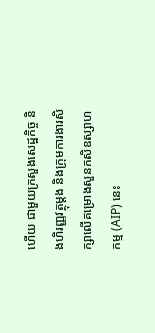ហើយ ជាមួយក្រសួងសេដ្ឋកិច្ច និងហិរញ្ញវត្ថុម្តង និងក្រុមការងារសិក្សាលើគម្រោងសួនកសិឧស្សាហកម្ម (AIP) នេះ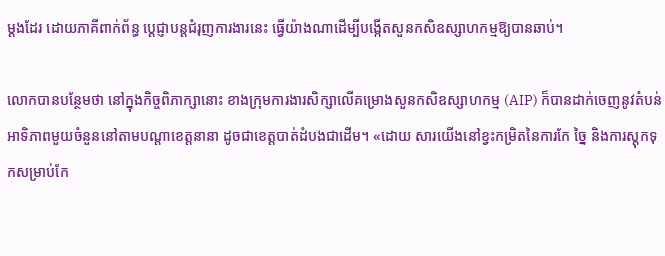ម្តងដែរ ដោយភាគីពាក់ព័ន្ធ ប្តេជ្ញាបន្តជំរុញការងារនេះ ធ្វើយ៉ាងណាដើម្បីបង្កើតសួនកសិឧស្សាហកម្មឱ្យបានឆាប់។

លោកបានបន្ថែមថា នៅក្នុងកិច្ចពិភាក្សានោះ ខាងក្រុមការងារសិក្សាលើគម្រោងសួនកសិឧស្សាហកម្ម (AIP) ក៏បានដាក់ចេញនូវតំបន់អាទិភាពមួយចំនួននៅតាមបណ្តាខេត្តនានា ដូចជាខេត្តបាត់ដំបងជាដើម។ «ដោយ សារយើងនៅខ្វះកម្រិតនៃការកែ ច្នៃ និងការស្តុកទុកសម្រាប់កែ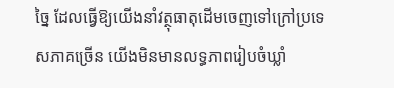ច្នៃ ដែលធ្វើឱ្យយើងនាំវត្ថុធាតុដើមចេញទៅក្រៅប្រទេសភាគច្រើន យើងមិនមានលទ្ធភាពរៀបចំឃ្លាំ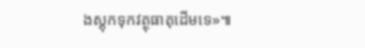ងស្តុកទុកវត្ថុធាតុដើមទេ»៕